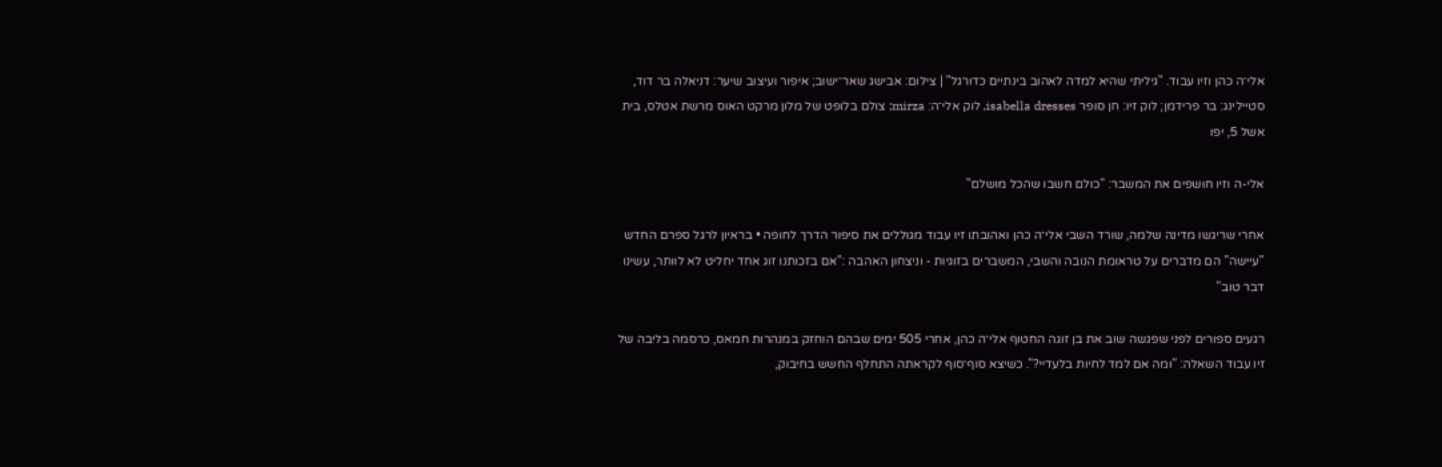אלי־ה כהן וזיו עבוד. "גיליתי שהיא למדה לאהוב בינתיים כדורגל" | צילום: אבישג שאר־ישוב; איפור ועיצוב שיער: דניאלה בר דוד, סטיילינג: בר פרידמן; לוק זיו: חן סופר isabella dresses, לוק אלי־ה: mirza; צולם בלופט של מלון מרקט האוס מרשת אטלס, בית אשל 5, יפו

אלי-ה וזיו חושפים את המשבר: "כולם חשבו שהכל מושלם"

אחרי שריגשו מדינה שלמה, שורד השבי אלי־ה כהן ואהובתו זיו עבוד מגוללים את סיפור הדרך לחופה • בראיון לרגל ספרם החדש "עיישה" הם מדברים על טראומת הנובה והשבי, המשברים בזוגיות - וניצחון האהבה :"אם בזכותנו זוג אחד יחליט לא לוותר, עשינו דבר טוב"

רגעים ספורים לפני שפגשה שוב את בן זוגה החטוף אלי־ה כהן, אחרי 505 ימים שבהם הוחזק במנהרות חמאס, כרסמה בליבה של זיו עבוד השאלה: "ומה אם למד לחיות בלעדיי?". כשיצא סוף־סוף לקראתה התחלף החשש בחיבוק,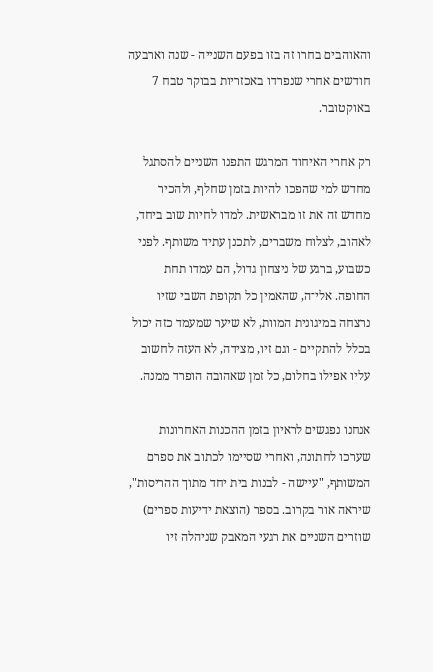והאוהבים בחרו זה בזו בפעם השנייה - שנה וארבעה חודשים אחרי שנפרדו באכזריות בבוקר טבח 7 באוקטובר.

רק אחרי האיחוד המרגש התפנו השניים להסתגל מחדש למי שהפכו להיות בזמן שחלף, ולהכיר מחדש זה את זו מבראשית. למדו לחיות שוב ביחד, לאהוב, לצלוח משברים, לתכנן עתיד משותף. לפני כשבוע, ברגע של ניצחון גדול, הם עמדו תחת החופה. אלי־ה, שהאמין כל תקופת השבי שזיו נרצחה במיגונית המוות, לא שיער שמעמד כזה יכול בכלל להתקיים - וגם זיו, מצידה, לא העזה לחשוב עליו אפילו בחלום, כל זמן שאהובה הופרד ממנה.

אנחנו נפגשים לראיון בזמן ההכנות האחרונות שערכו לחתונה, ואחרי שסיימו לכתוב את ספרם המשותף, "עיישה - לבנות בית יחד מתוך ההריסות", שיראה אור בקרוב. בספר (הוצאת ידיעות ספרים) שוזרים השניים את רגעי המאבק שניהלה זיו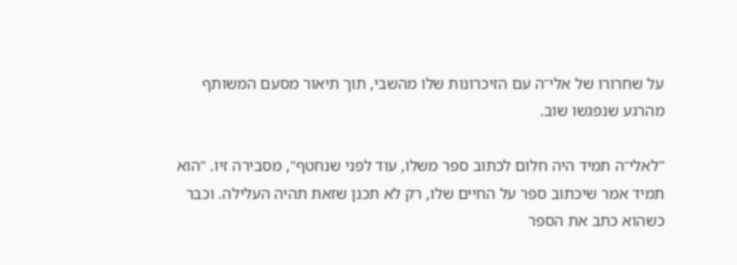על שחרורו של אלי־ה עם הזיכרונות שלו מהשבי, תוך תיאור מסעם המשותף מהרגע שנפגשו שוב.

"לאלי־ה תמיד היה חלום לכתוב ספר משלו, עוד לפני שנחטף", מסבירה זיו. "הוא תמיד אמר שיכתוב ספר על החיים שלו, רק לא תכנן שזאת תהיה העלילה. וכבר כשהוא כתב את הספר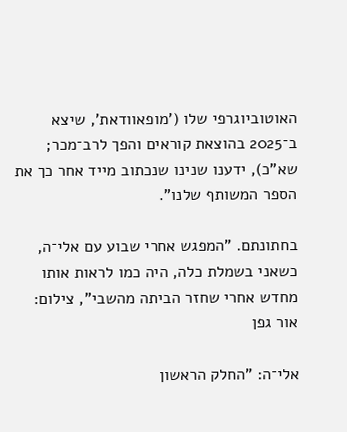האוטוביוגרפי שלו ('מופאוודאת', שיצא ב־2025 בהוצאת קוראים והפך לרב־מכר; שא"כ), ידענו שנינו שנכתוב מייד אחר כך את הספר המשותף שלנו".

בחתונתם. "המפגש אחרי שבוע עם אלי־ה, כשאני בשמלת כלה, היה כמו לראות אותו מחדש אחרי שחזר הביתה מהשבי", צילום: אור גפן

אלי־ה: "החלק הראשון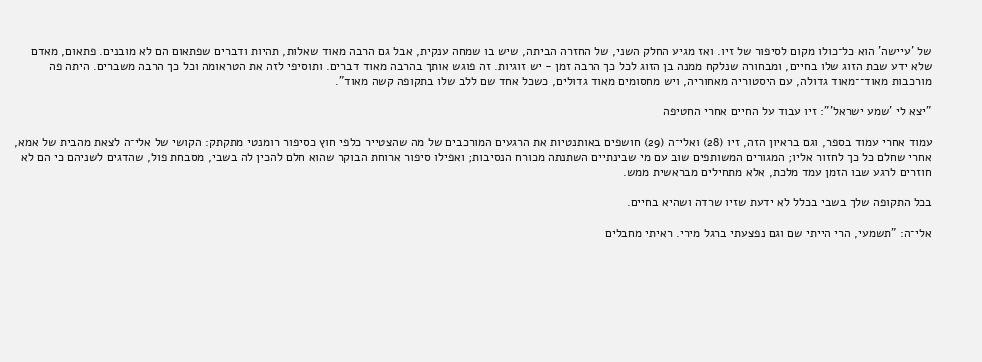של 'עיישה' הוא כל־כולו מקום לסיפור של זיו. ואז מגיע החלק השני, של החזרה הביתה, שיש בו שמחה ענקית, אבל גם הרבה מאוד שאלות, תהיות ודברים שפתאום הם לא מובנים. פתאום, מאדם שלא ידע שבת הזוג שלו בחיים, ומבחורה שנלקח ממנה בן הזוג לכל כך הרבה זמן - יש זוגיות. זה פוגש אותך בהרבה מאוד דברים. ותוסיפי לזה את הטראומה וכל כך הרבה משברים. היתה פה מורכבות מאוד־־מאוד גדולה, עם היסטוריה מאחוריה, ויש מחסומים מאוד גדולים, כשכל אחד שם ללב שלו בתקופה קשה מאוד".

"יצא לי 'שמע ישראל'": זיו עבוד על החיים אחרי החטיפה

עמוד אחרי עמוד בספר, וגם בראיון הזה, זיו (28) ואלי־ה (29) חושפים באותנטיות את הרגעים המורכבים של מה שהצטייר כלפי חוץ כסיפור רומנטי מתקתק: הקושי של אלי־ה לצאת מהבית של אמא, אחרי שחלם כל כך לחזור אליו; המגורים המשותפים שוב עם מי שבינתיים השתנתה מכורח הנסיבות; ואפילו סיפור ארוחת הבוקר שהוא חלם להכין לה בשבי, מסבחת פול, שהדגים לשניהם כי הם לא חוזרים לרגע שבו הזמן עמד מלכת, אלא מתחילים מבראשית ממש.

בכל התקופה שלך בשבי בכלל לא ידעת שזיו שרדה ושהיא בחיים.

אלי־ה: "תשמעי, הרי הייתי שם וגם נפצעתי ברגל מירי. ראיתי מחבלים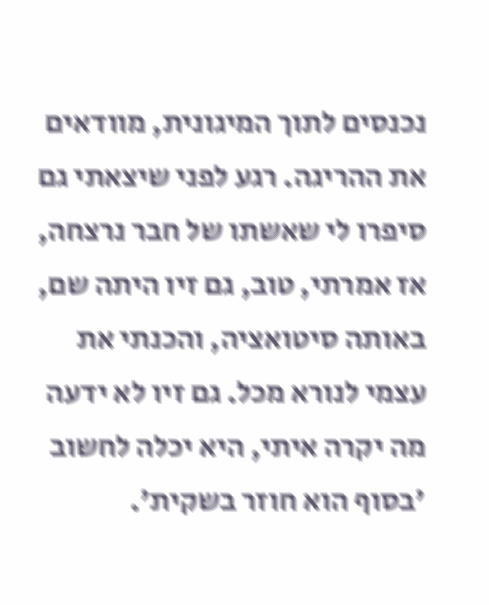נכנסים לתוך המיגונית, מוודאים את ההריגה. רגע לפני שיצאתי גם סיפרו לי שאשתו של חבר נרצחה, אז אמרתי, טוב, גם זיו היתה שם, באותה סיטואציה, והכנתי את עצמי לנורא מכל. גם זיו לא ידעה מה יקרה איתי, היא יכלה לחשוב 'בסוף הוא חוזר בשקית'.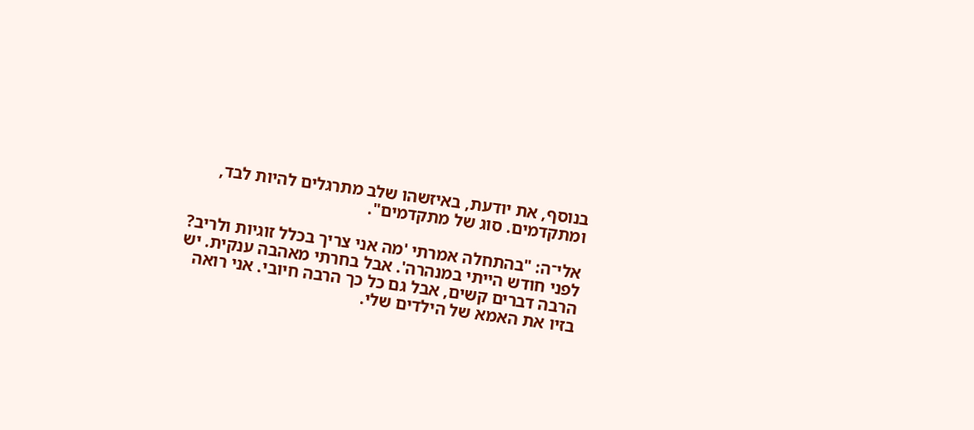בנוסף, את יודעת, באיזשהו שלב מתרגלים להיות לבד, ומתקדמים. סוג של מתקדמים".

אלי־ה: "בהתחלה אמרתי 'מה אני צריך בכלל זוגיות ולריב? לפני חודש הייתי במנהרה'. אבל בחרתי מאהבה ענקית. יש הרבה דברים קשים, אבל גם כל כך הרבה חיובי. אני רואה בזיו את האמא של הילדים שלי.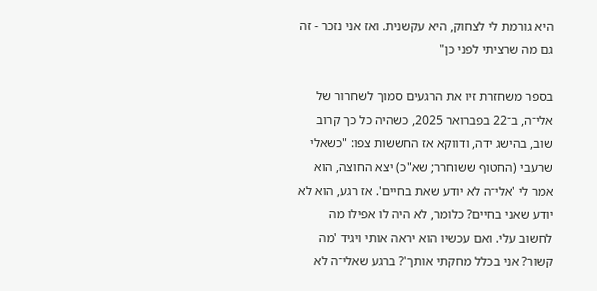היא גורמת לי לצחוק, היא עקשנית. ואז אני נזכר - זה גם מה שרציתי לפני כן"

בספר משחזרת זיו את הרגעים סמוך לשחרור של אלי־ה, ב־22 בפברואר 2025, כשהיה כל כך קרוב שוב, בהישג ידה, ודווקא אז החששות צפו: "כשאלי שרעבי (החטוף ששוחרר; שא"כ) יצא החוצה, הוא אמר לי 'אלי־ה לא יודע שאת בחיים'. אז רגע, הוא לא יודע שאני בחיים? כלומר, לא היה לו אפילו מה לחשוב עלי. ואם עכשיו הוא יראה אותי ויגיד 'מה קשור? אני בכלל מחקתי אותך'? ברגע שאלי־ה לא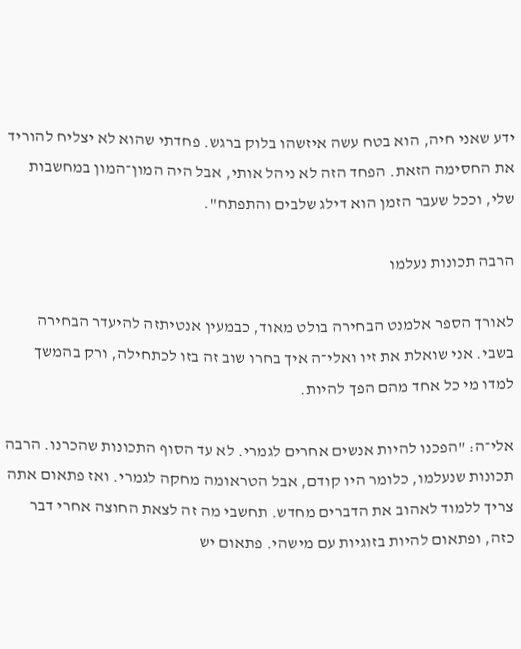ידע שאני חיה, הוא בטח עשה איזשהו בלוק ברגש. פחדתי שהוא לא יצליח להוריד את החסימה הזאת. הפחד הזה לא ניהל אותי, אבל היה המון־המון במחשבות שלי, וככל שעבר הזמן הוא דילג שלבים והתפתח".

הרבה תכונות נעלמו

לאורך הספר אלמנט הבחירה בולט מאוד, כבמעין אנטיתזה להיעדר הבחירה בשבי. אני שואלת את זיו ואלי־ה איך בחרו שוב זה בזו לכתחילה, ורק בהמשך למדו מי כל אחד מהם הפך להיות.

אלי־ה: "הפכנו להיות אנשים אחרים לגמרי. לא עד הסוף התכונות שהכרנו. הרבה תכונות שנעלמו, כלומר היו קודם, אבל הטראומה מחקה לגמרי. ואז פתאום אתה צריך ללמוד לאהוב את הדברים מחדש. תחשבי מה זה לצאת החוצה אחרי דבר כזה, ופתאום להיות בזוגיות עם מישהי. פתאום יש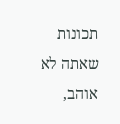תכונות שאתה לא אוהב,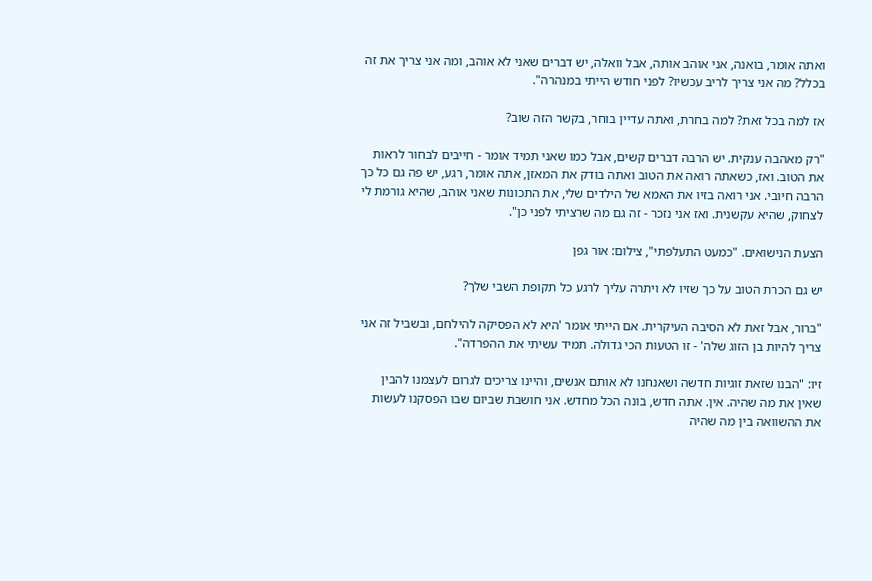ואתה אומר, בואנה, אני אוהב אותה, אבל וואלה, יש דברים שאני לא אוהב, ומה אני צריך את זה בכלל? מה אני צריך לריב עכשיו? לפני חודש הייתי במנהרה".

אז למה בכל זאת? למה בחרת, ואתה עדיין בוחר, בקשר הזה שוב?

"רק מאהבה ענקית. יש הרבה דברים קשים, אבל כמו שאני תמיד אומר - חייבים לבחור לראות את הטוב. ואז, כשאתה רואה את הטוב ואתה בודק את המאזן, אתה אומר, רגע, יש פה גם כל כך הרבה חיובי. אני רואה בזיו את האמא של הילדים שלי, את התכונות שאני אוהב, שהיא גורמת לי לצחוק, שהיא עקשנית. ואז אני נזכר - זה גם מה שרציתי לפני כן".

הצעת הנישואים. "כמעט התעלפתי", צילום: אור גפן

יש גם הכרת הטוב על כך שזיו לא ויתרה עליך לרגע כל תקופת השבי שלך?

"ברור, אבל זאת לא הסיבה העיקרית. אם הייתי אומר 'היא לא הפסיקה להילחם, ובשביל זה אני צריך להיות בן הזוג שלה' - זו הטעות הכי גדולה. תמיד עשיתי את ההפרדה".

זיו: "הבנו שזאת זוגיות חדשה ושאנחנו לא אותם אנשים, והיינו צריכים לגרום לעצמנו להבין שאין את מה שהיה. אין. אתה חדש, בונה הכל מחדש. אני חושבת שביום שבו הפסקנו לעשות את ההשוואה בין מה שהיה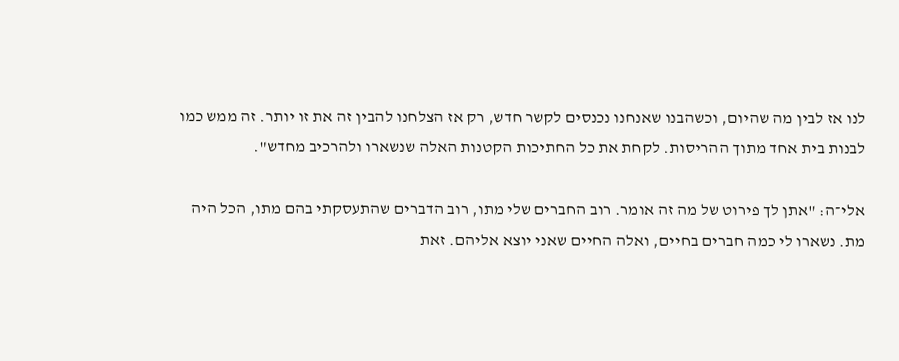לנו אז לבין מה שהיום, וכשהבנו שאנחנו נכנסים לקשר חדש, רק אז הצלחנו להבין זה את זו יותר. זה ממש כמו לבנות בית אחד מתוך ההריסות. לקחת את כל החתיכות הקטנות האלה שנשארו ולהרכיב מחדש".

אלי־ה: "אתן לך פירוט של מה זה אומר. רוב החברים שלי מתו, רוב הדברים שהתעסקתי בהם מתו, הכל היה מת. נשארו לי כמה חברים בחיים, ואלה החיים שאני יוצא אליהם. זאת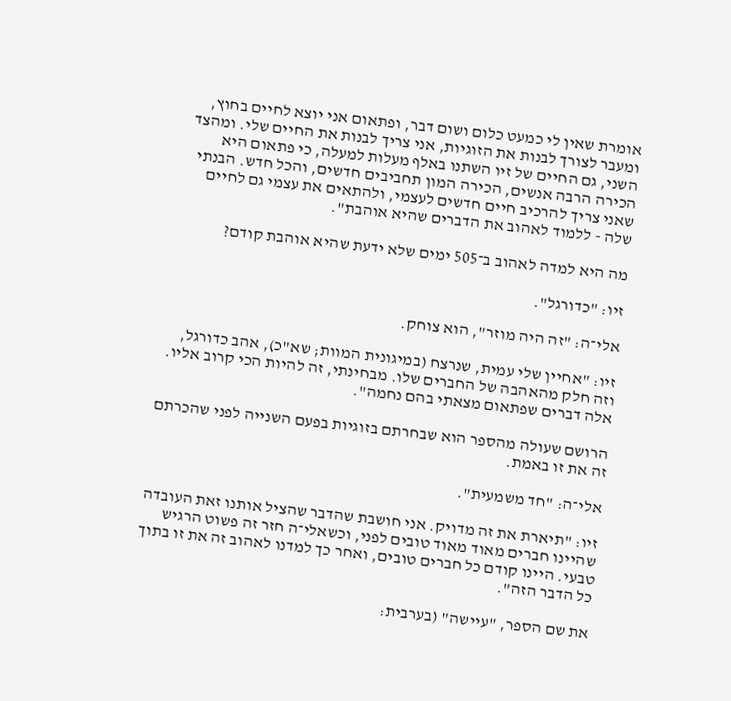אומרת שאין לי כמעט כלום ושום דבר, ופתאום אני יוצא לחיים בחוץ, ומעבר לצורך לבנות את הזוגיות, אני צריך לבנות את החיים שלי. ומהצד השני, גם החיים של זיו השתנו באלף מעלות למעלה, כי פתאום היא הכירה הרבה אנשים, הכירה המון תחביבים חדשים, והכל חדש. הבנתי שאני צריך להרכיב חיים חדשים לעצמי, ולהתאים את עצמי גם לחיים שלה - ללמוד לאהוב את הדברים שהיא אוהבת".

מה היא למדה לאהוב ב־505 ימים שלא ידעת שהיא אוהבת קודם?

זיו: "כדורגל".

אלי־ה: "זה היה מוזר", הוא צוחק.

זיו: "אחיין שלי עמית, שנרצח (במיגונית המוות; שא"כ), אהב כדורגל, וזה חלק מהאהבה של החברים שלו. מבחינתי, זה להיות הכי קרוב אליו. אלה דברים שפתאום מצאתי בהם נחמה".

הרושם שעולה מהספר הוא שבחרתם בזוגיות בפעם השנייה לפני שהכרתם זה את זו באמת.

אלי־ה: "חד משמעית".

זיו: "תיארת את זה מדויק. אני חושבת שהדבר שהציל אותנו זאת העובדה שהיינו חברים מאוד מאוד טובים לפני, וכשאלי־ה חזר זה פשוט הרגיש טבעי. היינו קודם כל חברים טובים, ואחר כך למדנו לאהוב זה את זו בתוך כל הדבר הזה".

את שם הספר, "עיישה" (בערבית: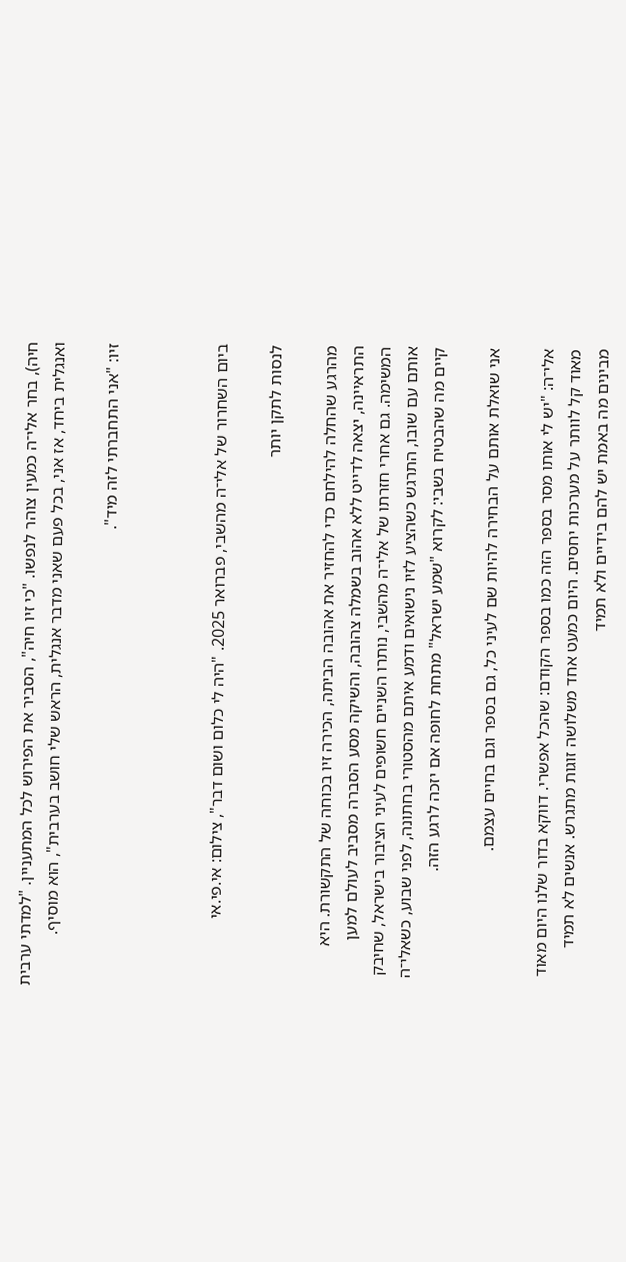חיה), בחר אלי־ה כמעין צוהר לנפשו. "כי זיו חיה", הסביר את הפירוש לכל המתעניין. "למדתי ערבית ואנגלית ביחד, אז אני, בכל פעם שאני מדבר אנגלית, הראש שלי חושב בערבית", הוא מוסיף.

זיו: "אני התחברתי לזה מיד".



ביום השחרור של אלי־ה מהשבי, פברואר 2025. "היה לי כלום ושום דבר", צילום: אי.פי.אי

לנסות לתקן יותר

מהרגע שהחלה להילחם כדי להחזיר את אהובה הביתה, הכירה זיו בכוחה של התקשורת. היא התראיינה, יצאה לדייט ללא אהוב בשמלה צהובה, והשיקה מסע הסברה מסביב לעולם למען המשימה. גם אחרי חזרתו של אלי־ה מהשבי, נותרו השניים חשופים לעיני הציבור בישראל, שחיבק אותם עם שובו, התרגש כשהציע לזיו נישואים ודמע איתם מהסטורי בחתונה, לפני שבוע, כשאלי־ה קיים מה שהבטיח בשבי: לקרוא "שמע ישראל" מתחת לחופה אם יזכה לרגע הזה.

אני שואלת אותם על הבחירה להיות שם לעיני כל, גם בספר וגם בחיים עצמם.

אלי־ה: "יש לי אותו מסר בספר הזה כמו בספר הקודם: שהכל אפשרי. דווקא בדור שלנו היום מאוד מאוד קל לוותר על מערכות יחסים. היום כמעט אחד משלושה זוגות מתגרש. אנשים לא תמיד מבינים מה באמת יש להם בידיים ולא תמיד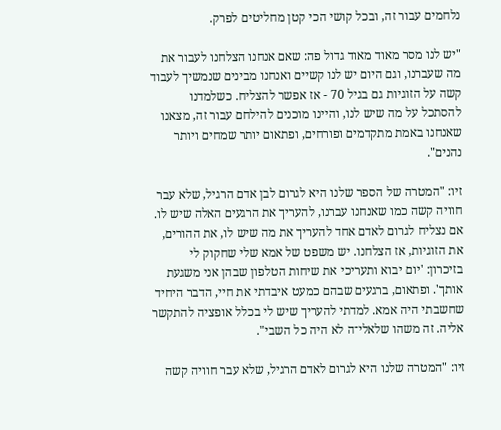נלחמים עבור זה, ובכל קושי הכי קטן מחליטים לפרק.

"יש לנו מסר מאוד מאוד גדול פה: שאם אנחנו הצלחנו לעבור את מה שעברנו, וגם היום יש לנו קשיים ואנחנו מבינים שנמשיך לעבוד קשה על הזוגיות גם בגיל 70 - אז אפשר להצליח. כשלמדנו להסתכל על מה שיש לנו, והיינו מוכנים להילחם עבור זה, מצאנו שאנחנו באמת מתקדמים ופורחים, ופתאום יותר שמחים ויותר נהנים".

זיו: "המטרה של הספר שלנו היא לגרום לבן אדם הרגיל, שלא עבר חוויה קשה כמו שאנחנו עברנו, להעריך את הרגעים האלה שיש לו. אם נצליח לגרום לאדם אחד להעריך את מה שיש לו, את ההורים, את הזוגיות, אז הצלחנו. יש משפט של אמא שלי שחקוק לי בזיכרון: 'יום יבוא ותעריכי את שיחות הטלפון שבהן אני משגעת אותך'. ופתאום, ברגעים שבהם כמעט איבדתי את חיי, הדבר היחיד שחשבתי היה אמא. למדתי להעריך שיש לי בכלל אופציה להתקשר אליה. זה משהו שלאלי־ה לא היה כל השבי".

זיו: "המטרה שלנו היא לגרום לאדם הרגיל, שלא עבר חוויה קשה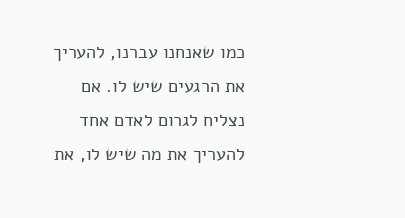כמו שאנחנו עברנו, להעריך את הרגעים שיש לו. אם נצליח לגרום לאדם אחד להעריך את מה שיש לו, את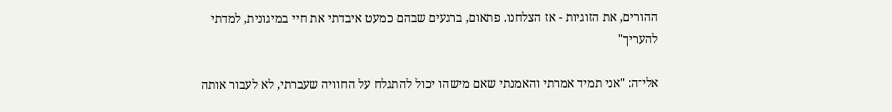ההורים, את הזוגיות - אז הצלחנו. פתאום, ברגעים שבהם כמעט איבדתי את חיי במיגונית, למדתי להעריך"

אלי־ה: "אני תמיד אמרתי והאמנתי שאם מישהו יכול להתגלח על החוויה שעברתי, לא לעבור אותה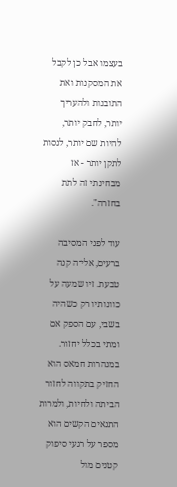בעצמו אבל כן לקבל את המסקנות ואת התובנות ולהעריך יותר, לחבק יותר, להיות שם יותר, לנסות לתקן יותר - אז מבחינתי זה לתת בחזרה".

עוד לפני המסיבה ברעים, אלי־ה קנה טבעת. זיו שמעה על כוונותיו רק כשהיה בשבי, עם הספק אם ומתי בכלל יחזור. במנהרות חמאס הוא החזיק בתקווה לחזור הביתה ולחיות, ולמרות התנאים הקשים הוא מספר על רגעי סיפוק קטנים מול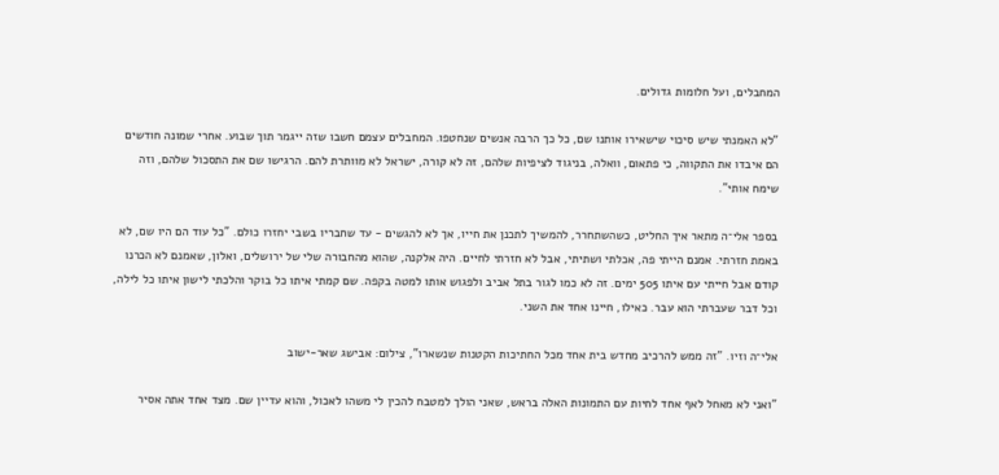המחבלים, ועל חלומות גדולים.

"לא האמנתי שיש סיכוי שישאירו אותנו שם, כל כך הרבה אנשים שנחטפו. המחבלים עצמם חשבו שזה ייגמר תוך שבוע. אחרי שמונה חודשים הם איבדו את התקווה, כי פתאום, וואלה, בניגוד לציפיות שלהם, זה לא קורה, ישראל לא מוותרת להם. הרגישו שם את התסכול שלהם, וזה שימח אותי".

בספר אלי־ה מתאר איך החליט, כשהשתחרר, להמשיך לתכנן את חייו, אך לא להגשים - עד שחבריו בשבי יחזרו כולם. "כל עוד הם היו שם, לא באמת חזרתי. אמנם הייתי פה, אכלתי ושתיתי, אבל לא חזרתי לחיים. היה אלקנה, שהוא מהחבורה שלי של ירושלים, ואלון, שאמנם לא הכרנו קודם אבל חייתי עם איתו 505 ימים. זה לא כמו לגור בתל אביב ולפגוש אותו למטה בקפה. שם קמתי איתו כל בוקר והלכתי לישון איתו כל לילה, וכל דבר שעברתי הוא עבר. כאילו, חיינו אחד את השני.

אלי־ה וזיו. "זה ממש להרכיב מחדש בית אחד מכל החתיכות הקטנות שנשארו", צילום: אבישג שאר-ישוב

"ואני לא מאחל לאף אחד לחיות עם התמונות האלה בראש, שאני הולך למטבח להכין לי משהו לאכול, והוא עדיין שם. מצד אחד אתה אסיר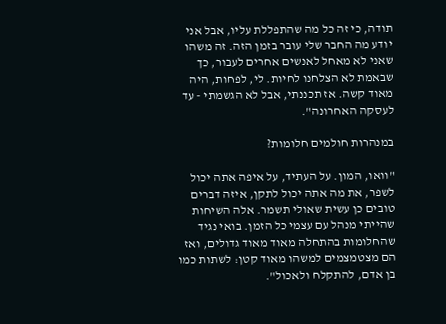תודה, כי זה כל מה שהתפללת עליו, אבל אני יודע מה החבר שלי עובר בזמן הזה. זה משהו שאני לא מאחל לאנשים אחרים לעבור, כך שבאמת לא הצלחנו לחיות. לי, לפחות, היה מאוד קשה. אז תכננתי, אבל לא הגשמתי - עד לעסקה האחרונה".

במנהרות חולמים חלומות?

"וואו, המון. על העתיד, על איפה אתה יכול לשפר, את מה אתה יכול לתקן, איזה דברים טובים כן עשית שאולי תשמר. אלה השיחות שהייתי מנהל עם עצמי כל הזמן. בואי נגיד שהחלומות בהתחלה מאוד מאוד גדולים, ואז הם מצטמצמים למשהו מאוד קטן: לשתות כמו בן אדם, להתקלח ולאכול".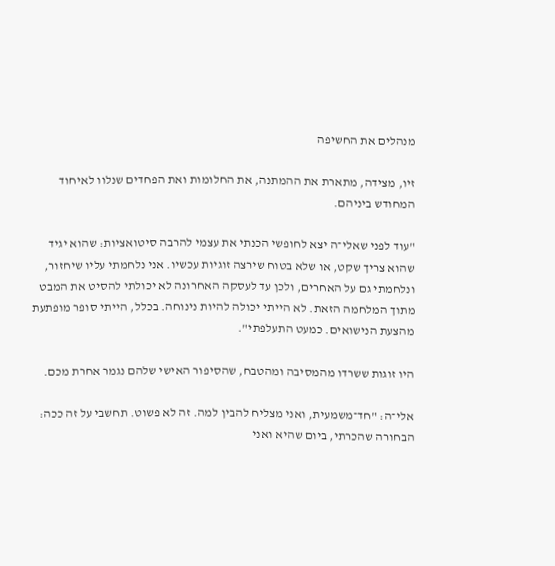מנהלים את החשיפה

זיו, מצידה, מתארת את ההמתנה, את החלומות ואת הפחדים שנלוו לאיחוד המחודש ביניהם.

"עוד לפני שאלי־ה יצא לחופשי הכנתי את עצמי להרבה סיטואציות: שהוא יגיד שהוא צריך שקט, או שלא בטוח שירצה זוגיות עכשיו. אני נלחמתי עליו שיחזור, ונלחמתי גם על האחרים, ולכן עד לעסקה האחרונה לא יכולתי להסיט את המבט מתוך המלחמה הזאת. לא הייתי יכולה להיות נינוחה. בכלל, הייתי סופר מופתעת מהצעת הנישואים. כמעט התעלפתי".

היו זוגות ששרדו מהמסיבה ומהטבח, שהסיפור האישי שלהם נגמר אחרת מכם.

אלי־ה: "חד־משמעית, ואני מצליח להבין למה. זה לא פשוט. תחשבי על זה ככה: הבחורה שהכרתי, ביום שהיא ואני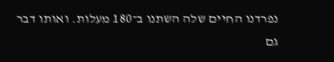נפרדנו החיים שלה השתנו ב־180 מעלות. ואותו דבר גם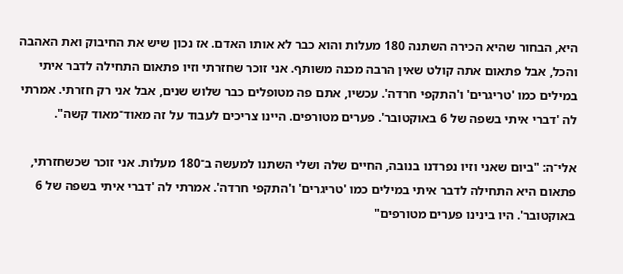היא, הבחור שהיא הכירה השתנה 180 מעלות והוא כבר לא אותו האדם. אז נכון שיש את החיבוק ואת האהבה והכל, אבל פתאום אתה קולט שאין הרבה מכנה משותף. אני זוכר שחזרתי וזיו פתאום התחילה לדבר איתי במילים כמו 'טריגרים' ו'התקפי חרדה'. עכשיו, אתם פה מטופלים כבר שלוש שנים, אבל אני רק חזרתי. אמרתי לה 'דברי איתי בשפה של 6 באוקטובר'. פערים מטורפים. היינו צריכים לעבוד על זה מאוד־מאוד קשה".

אלי־ה: "ביום שאני וזיו נפרדנו בנובה, החיים שלה ושלי השתנו למעשה ב־180 מעלות. אני זוכר שכשחזרתי, פתאום היא התחילה לדבר איתי במילים כמו 'טריגרים' ו'התקפי חרדה'. אמרתי לה 'דברי איתי בשפה של 6 באוקטובר'. היו בינינו פערים מטורפים"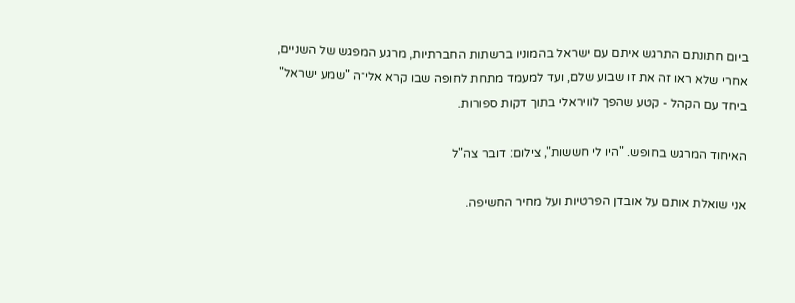ביום חתונתם התרגש איתם עם ישראל בהמוניו ברשתות החברתיות, מרגע המפגש של השניים, אחרי שלא ראו זה את זו שבוע שלם, ועד למעמד מתחת לחופה שבו קרא אלי־ה "שמע ישראל" ביחד עם הקהל - קטע שהפך לוויראלי בתוך דקות ספורות.

האיחוד המרגש בחופש. "היו לי חששות", צילום: דובר צה"ל

אני שואלת אותם על אובדן הפרטיות ועל מחיר החשיפה.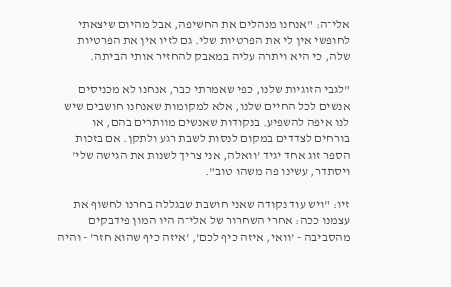אלי־ה: "אנחנו מנהלים את החשיפה, אבל מהיום שיצאתי לחופשי אין לי את הפרטיות שלי. גם לזיו אין את הפרטיות שלה, כי היא ויתרה עליה במאבק להחזיר אותי הביתה.

"לגבי הזוגיות שלנו, כפי שאמרתי כבר, אנחנו לא מכניסים אנשים לכל החיים שלנו, אלא למקומות שאנחנו חושבים שיש לנו איפה להשפיע. בנקודות שאנשים מוותרים בהם, או בורחים לצדדים במקום לנסות לשבת רגע ולתקן. אם בזכות הספר זוג אחד יגיד 'וואלה, אני צריך לשנות את הגישה שלי' ויסתדר, עשינו פה משהו טוב".

זיו: "ויש עוד נקודה שאני חושבת שבגללה בחרנו לחשוף את עצמנו ככה: אחרי השחרור של אלי־ה היו המון פידבקים מהסביבה - 'וואי, איזה כיף לכם', 'איזה כיף שהוא חזר' - והיה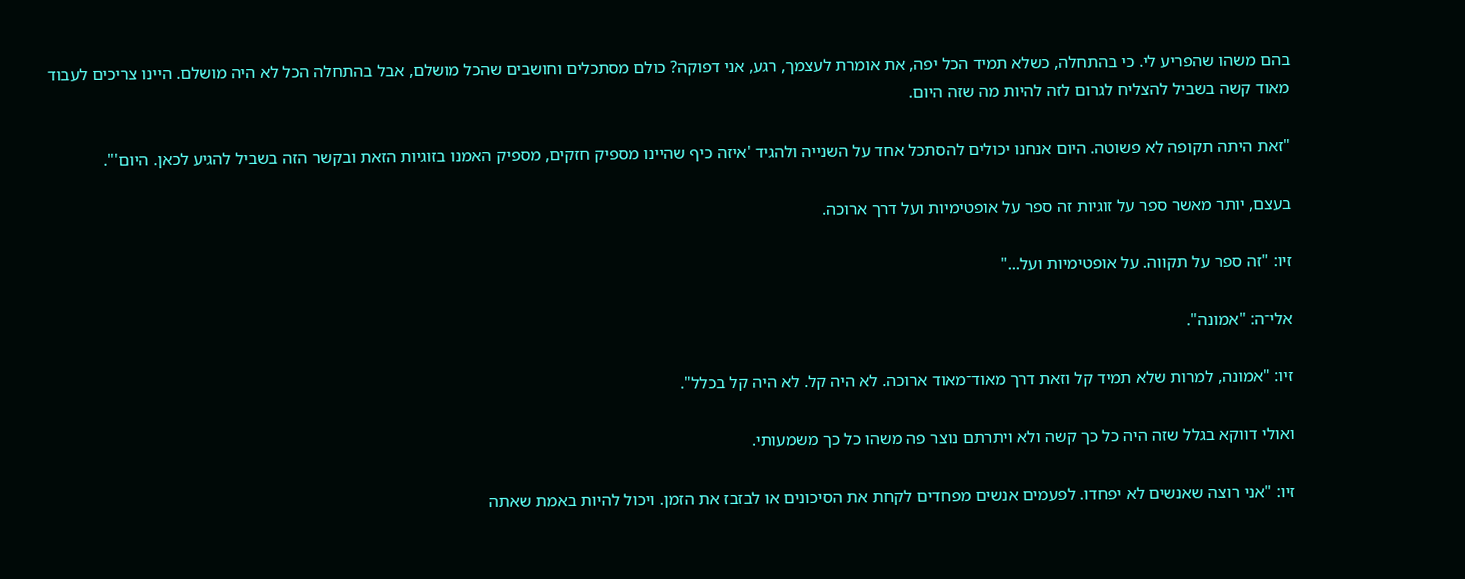בהם משהו שהפריע לי. כי בהתחלה, כשלא תמיד הכל יפה, את אומרת לעצמך, רגע, אני דפוקה? כולם מסתכלים וחושבים שהכל מושלם, אבל בהתחלה הכל לא היה מושלם. היינו צריכים לעבוד מאוד קשה בשביל להצליח לגרום לזה להיות מה שזה היום.

"זאת היתה תקופה לא פשוטה. היום אנחנו יכולים להסתכל אחד על השנייה ולהגיד 'איזה כיף שהיינו מספיק חזקים, מספיק האמנו בזוגיות הזאת ובקשר הזה בשביל להגיע לכאן. היום'".

בעצם, יותר מאשר ספר על זוגיות זה ספר על אופטימיות ועל דרך ארוכה.

זיו: "זה ספר על תקווה. על אופטימיות ועל..."

אלי־ה: "אמונה".

זיו: "אמונה, למרות שלא תמיד קל וזאת דרך מאוד־מאוד ארוכה. לא היה קל. לא היה קל בכלל".

ואולי דווקא בגלל שזה היה כל כך קשה ולא ויתרתם נוצר פה משהו כל כך משמעותי.

זיו: "אני רוצה שאנשים לא יפחדו. לפעמים אנשים מפחדים לקחת את הסיכונים או לבזבז את הזמן. ויכול להיות באמת שאתה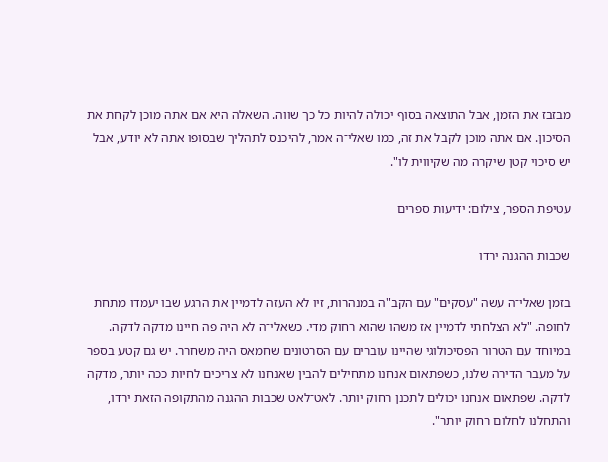מבזבז את הזמן, אבל התוצאה בסוף יכולה להיות כל כך שווה. השאלה היא אם אתה מוכן לקחת את הסיכון. אם אתה מוכן לקבל את זה, כמו שאלי־ה אמר, להיכנס לתהליך שבסופו אתה לא יודע, אבל יש סיכוי קטן שיקרה מה שקיווית לו".

עטיפת הספר, צילום: ידיעות ספרים

שכבות ההגנה ירדו

בזמן שאלי־ה עשה "עסקים" עם הקב"ה במנהרות, זיו לא העזה לדמיין את הרגע שבו יעמדו מתחת לחופה. "לא הצלחתי לדמיין אז משהו שהוא רחוק מדי. כשאלי־ה לא היה פה חיינו מדקה לדקה. במיוחד עם הטרור הפסיכולוגי שהיינו עוברים עם הסרטונים שחמאס היה משחרר. יש גם קטע בספר על מעבר הדירה שלנו, כשפתאום אנחנו מתחילים להבין שאנחנו לא צריכים לחיות ככה יותר, מדקה לדקה. שפתאום אנחנו יכולים לתכנן רחוק יותר. לאט־לאט שכבות ההגנה מהתקופה הזאת ירדו, והתחלנו לחלום רחוק יותר".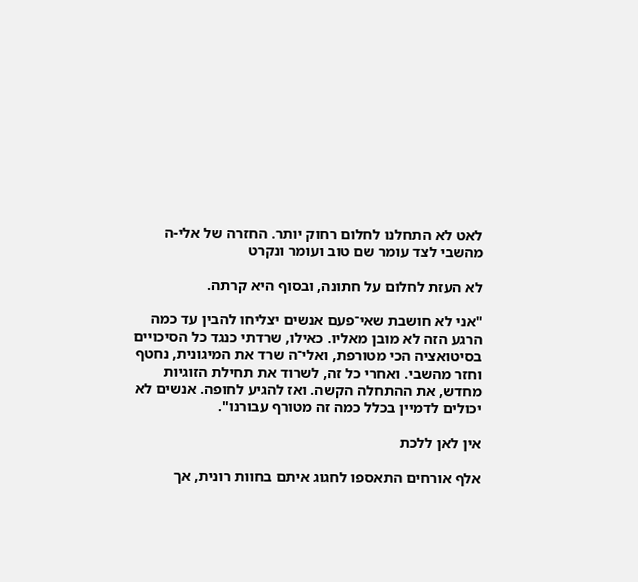לאט לא התחלנו לחלום רחוק יותר. החזרה של אלי-ה מהשבי לצד עומר שם טוב ועומר ונקרט

לא העזת לחלום על חתונה, ובסוף היא קרתה.

"אני לא חושבת שאי־פעם אנשים יצליחו להבין עד כמה הרגע הזה לא מובן מאליו. כאילו, שרדתי כנגד כל הסיכויים בסיטואציה הכי מטורפת, ואלי־ה שרד את המיגונית, נחטף וחזר מהשבי. ואחרי כל זה, לשרוד את תחילת הזוגיות מחדש, את ההתחלה הקשה. ואז להגיע לחופה. אנשים לא יכולים לדמיין בכלל כמה זה מטורף עבורנו".

אין לאן ללכת

אלף אורחים התאספו לחגוג איתם בחוות רונית, אך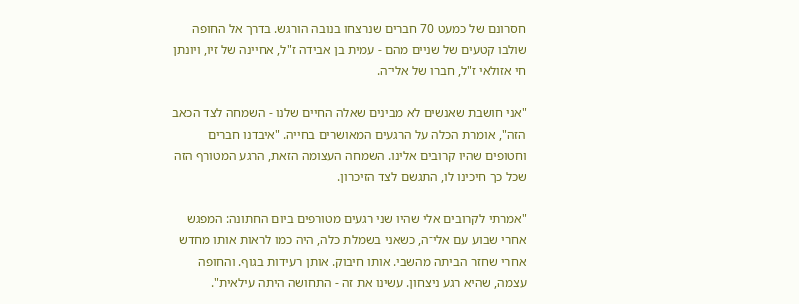חסרונם של כמעט 70 חברים שנרצחו בנובה הורגש. בדרך אל החופה שולבו קטעים של שניים מהם - עמית בן אבידה ז"ל, אחיינה של זיו, ויונתן חי אזולאי ז"ל, חברו של אלי־ה.

"אני חושבת שאנשים לא מבינים שאלה החיים שלנו - השמחה לצד הכאב הזה", אומרת הכלה על הרגעים המאושרים בחייה. "איבדנו חברים וחטופים שהיו קרובים אלינו. השמחה העצומה הזאת, הרגע המטורף הזה שכל כך חיכינו לו, התגשם לצד הזיכרון.

"אמרתי לקרובים אלי שהיו שני רגעים מטורפים ביום החתונה: המפגש אחרי שבוע עם אלי־ה, כשאני בשמלת כלה, היה כמו לראות אותו מחדש אחרי שחזר הביתה מהשבי. אותו חיבוק. אותן רעידות בגוף. והחופה עצמה, שהיא רגע ניצחון. עשינו את זה - התחושה היתה עילאית".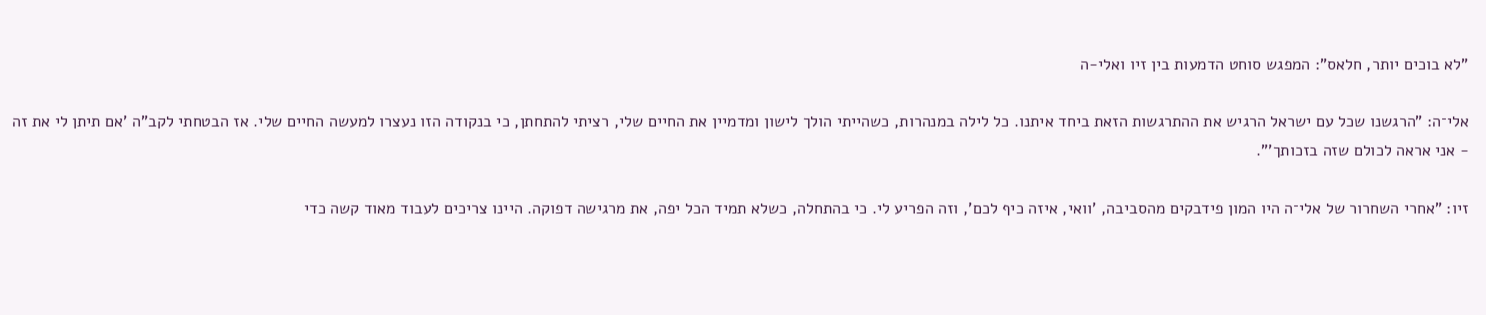"לא בוכים יותר, חלאס": המפגש סוחט הדמעות בין זיו ואלי-ה

אלי־ה: "הרגשנו שכל עם ישראל הרגיש את ההתרגשות הזאת ביחד איתנו. כל לילה במנהרות, כשהייתי הולך לישון ומדמיין את החיים שלי, רציתי להתחתן, כי בנקודה הזו נעצרו למעשה החיים שלי. אז הבטחתי לקב"ה 'אם תיתן לי את זה - אני אראה לכולם שזה בזכותך'".

זיו: "אחרי השחרור של אלי־ה היו המון פידבקים מהסביבה, 'וואי, איזה כיף לכם', וזה הפריע לי. כי בהתחלה, כשלא תמיד הכל יפה, את מרגישה דפוקה. היינו צריכים לעבוד מאוד קשה כדי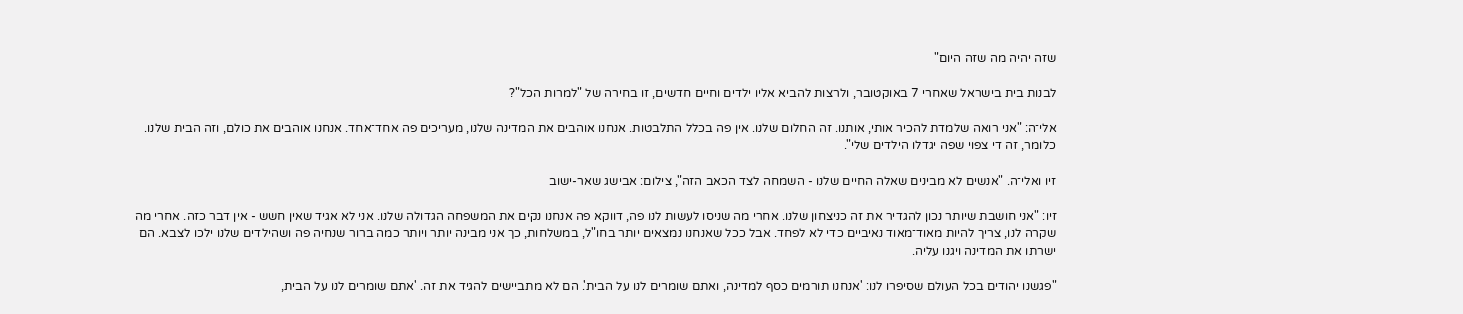שזה יהיה מה שזה היום"

לבנות בית בישראל שאחרי 7 באוקטובר, ולרצות להביא אליו ילדים וחיים חדשים, זו בחירה של "למרות הכל"?

אלי־ה: "אני רואה שלמדת להכיר אותי, אותנו. זה החלום שלנו. אין פה בכלל התלבטות. אנחנו אוהבים את המדינה שלנו, מעריכים פה אחד־אחד. אנחנו אוהבים את כולם, וזה הבית שלנו. כלומר, זה די צפוי שפה יגדלו הילדים שלי".

זיו ואלי־ה. "אנשים לא מבינים שאלה החיים שלנו - השמחה לצד הכאב הזה", צילום: אבישג שאר-ישוב

זיו: "אני חושבת שיותר נכון להגדיר את זה כניצחון שלנו. אחרי מה שניסו לעשות לנו פה, דווקא פה אנחנו נקים את המשפחה הגדולה שלנו. אני לא אגיד שאין חשש - אין דבר כזה. אחרי מה שקרה לנו, צריך להיות מאוד־מאוד נאיביים כדי לא לפחד. אבל ככל שאנחנו נמצאים יותר בחו"ל, במשלחות, כך אני מבינה יותר ויותר כמה ברור שנחיה פה ושהילדים שלנו ילכו לצבא. הם ישרתו את המדינה ויגנו עליה.

"פגשנו יהודים בכל העולם שסיפרו לנו: 'אנחנו תורמים כסף למדינה, ואתם שומרים לנו על הבית'. הם לא מתביישים להגיד את זה. 'אתם שומרים לנו על הבית,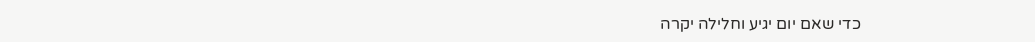כדי שאם יום יגיע וחלילה יקרה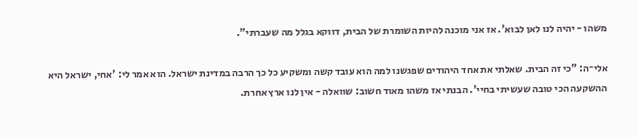משהו - יהיה לנו לאן לבוא'. אז אני מוכנה להיות השומרת של הבית, דווקא בגלל מה שעברתי".

אלי־ה: "כי זה הבית. שאלתי את אחד היהודים שפגשנו למה הוא עובד קשה ומשקיע כל כך הרבה במדינת ישראל. הוא אמר לי: 'אחי, ישראל היא ההשקעה הכי טובה שעשיתי בחיי'. הבנתי אז משהו מאוד חשוב: שוואלה - אין לנו ארץ אחרת.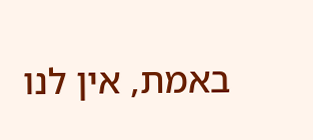באמת, אין לנו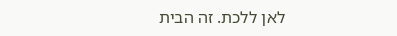לאן ללכת. זה הבית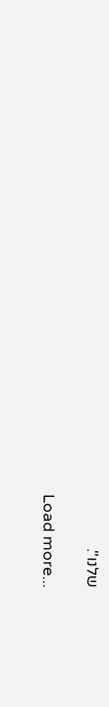שלנו".

Load more...